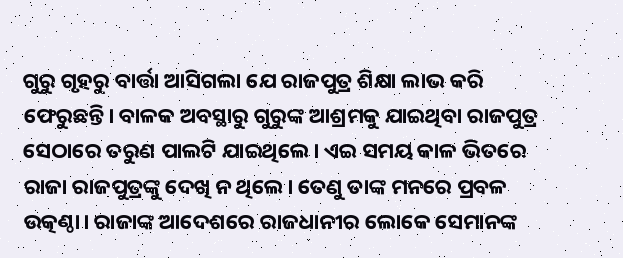ଗୁରୁ ଗୃହରୁ ବାର୍ତ୍ତା ଆସିଗଲା ଯେ ରାଜପୁତ୍ର ଶିକ୍ଷା ଲାଭ କରି ଫେରୁଛନ୍ତି। ବାଳକ ଅବସ୍ଥାରୁ ଗୁରୁଙ୍କ ଆଶ୍ରମକୁ ଯାଇଥିବା ରାଜପୁତ୍ର ସେଠାରେ ତରୁଣ ପାଲଟି ଯାଇଥିଲେ। ଏଇ ସମୟ କାଳ ଭିତରେ ରାଜା ରାଜପୁତ୍ରଙ୍କୁ ଦେଖି ନ ଥିଲେ। ତେଣୁ ତାଙ୍କ ମନରେ ପ୍ରବଳ ଉତ୍କଣ୍ଠା। ରାଜାଙ୍କ ଆଦେଶରେ ରାଜଧାନୀର ଲୋକେ ସେମାନଙ୍କ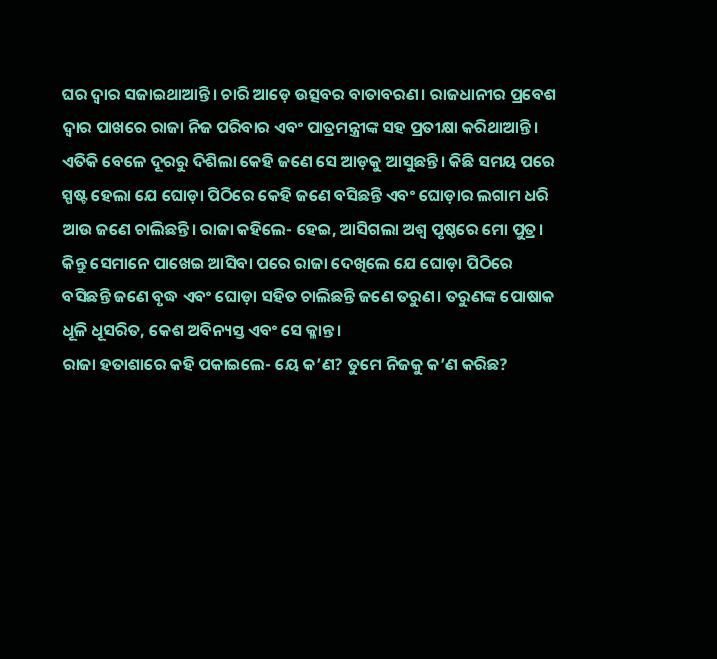ଘର ଦ୍ବାର ସଜାଇଥାଆନ୍ତି। ଚାରି ଆଡ଼େ ଉତ୍ସବର ବାତାବରଣ। ରାଜଧାନୀର ପ୍ରବେଶ ଦ୍ବାର ପାଖରେ ରାଜା ନିଜ ପରିବାର ଏବଂ ପାତ୍ରମନ୍ତ୍ରୀଙ୍କ ସହ ପ୍ରତୀକ୍ଷା କରିଥାଆନ୍ତି।
ଏତିକି ବେଳେ ଦୂରରୁ ଦିଶିଲା କେହି ଜଣେ ସେ ଆଡ଼କୁ ଆସୁଛନ୍ତି। କିଛି ସମୟ ପରେ ସ୍ପଷ୍ଟ ହେଲା ଯେ ଘୋଡ଼ା ପିଠିରେ କେହି ଜଣେ ବସିଛନ୍ତି ଏବଂ ଘୋଡ଼ାର ଲଗାମ ଧରି ଆଉ ଜଣେ ଚାଲିଛନ୍ତି। ରାଜା କହିଲେ- ହେଇ, ଆସିଗଲା ଅଶ୍ବ ପୃଷ୍ଠରେ ମୋ ପୁତ୍ର।
କିନ୍ତୁ ସେମାନେ ପାଖେଇ ଆସିବା ପରେ ରାଜା ଦେଖିଲେ ଯେ ଘୋଡ଼ା ପିଠିରେ ବସିଛନ୍ତି ଜଣେ ବୃଦ୍ଧ ଏବଂ ଘୋଡ଼ା ସହିତ ଚାଲିଛନ୍ତି ଜଣେ ତରୁଣ। ତରୁଣଙ୍କ ପୋଷାକ ଧୂଳି ଧୂସରିତ, କେଶ ଅବିନ୍ୟସ୍ତ ଏବଂ ସେ କ୍ଳାନ୍ତ।
ରାଜା ହତାଶାରେ କହି ପକାଇଲେ- ୟେ କ’ଣ? ତୁମେ ନିଜକୁ କ’ଣ କରିଛ?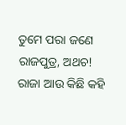ତୁମେ ପରା ଜଣେ ରାଜପୁତ୍ର, ଅଥଚ!
ରାଜା ଆଉ କିଛି କହି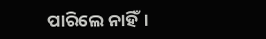ପାରିଲେ ନାହିଁ।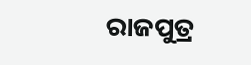ରାଜପୁତ୍ର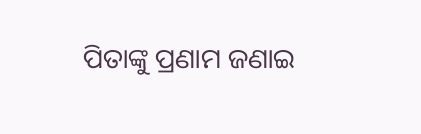ପିତାଙ୍କୁ ପ୍ରଣାମ ଜଣାଇ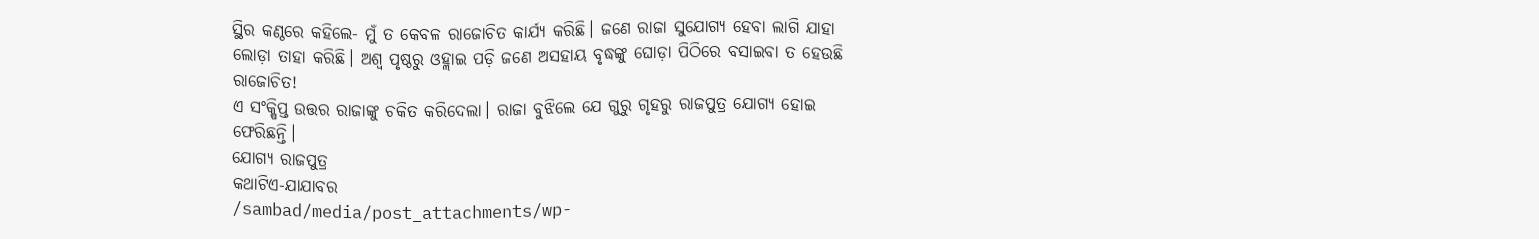ସ୍ଥିର କଣ୍ଠରେ କହିଲେ- ମୁଁ ତ କେବଳ ରାଜୋଚିତ କାର୍ଯ୍ୟ କରିଛି। ଜଣେ ରାଜା ସୁଯୋଗ୍ୟ ହେବା ଲାଗି ଯାହା ଲୋଡ଼ା ତାହା କରିଛି। ଅଶ୍ବ ପୃଷ୍ଠରୁ ଓହ୍ଲାଇ ପଡ଼ି ଜଣେ ଅସହାୟ ବୃଦ୍ଧଙ୍କୁ ଘୋଡ଼ା ପିଠିରେ ବସାଇବା ତ ହେଉଛି ରାଜୋଚିତ!
ଏ ସଂକ୍ଷିପ୍ତ ଉତ୍ତର ରାଜାଙ୍କୁ ଚକିତ କରିଦେଲା। ରାଜା ବୁଝିଲେ ଯେ ଗୁରୁ ଗୃହରୁ ରାଜପୁତ୍ର ଯୋଗ୍ୟ ହୋଇ ଫେରିଛନ୍ତି।
ଯୋଗ୍ୟ ରାଜପୁତ୍ର
କଥାଟିଏ-ଯାଯାବର
/sambad/media/post_attachments/wp-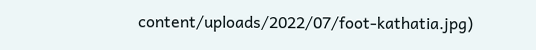content/uploads/2022/07/foot-kathatia.jpg)